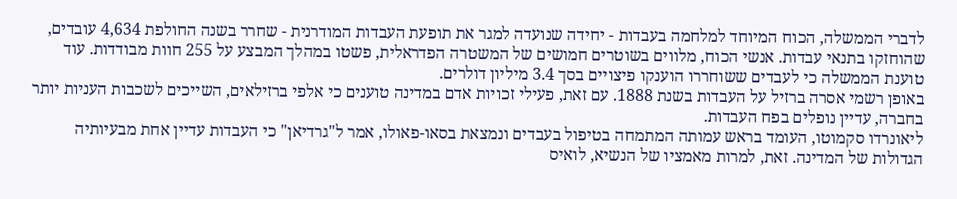לדברי הממשלה, הכוח המיוחד למלחמה בעבדות - יחידה שנועדה למגר את תופעת העבדות המודרנית - שחרר בשנה החולפת 4,634 עובדים, שהוחזקו בתנאי עבדות. אנשי הכוח, מלווים בשוטרים חמושים של המשטרה הפדראלית, פשטו במהלך המבצע על 255 חוות מבודדות. עוד טוענת הממשלה כי לעבדים ששוחררו הוענקו פיצויים בסך 3.4 מיליון דולרים.
באופן רשמי אסרה ברזיל על העבדות בשנת 1888. עם זאת, פעילי זכויות אדם במדינה טוענים כי אלפי ברזילאים, השייכים לשכבות העניות יותר בחברה, עדיין נופלים בפח העבדות.
ליאונרדו סקמוטו, העומד בראש עמותה המתמחה בטיפול בעבדים ונמצאת בסאו-פאולו, אמר ל"גרדיאן" כי העבדות עדיין אחת מבעיותיה הגדולות של המדינה. זאת, למרות מאמציו של הנשיא, לואיס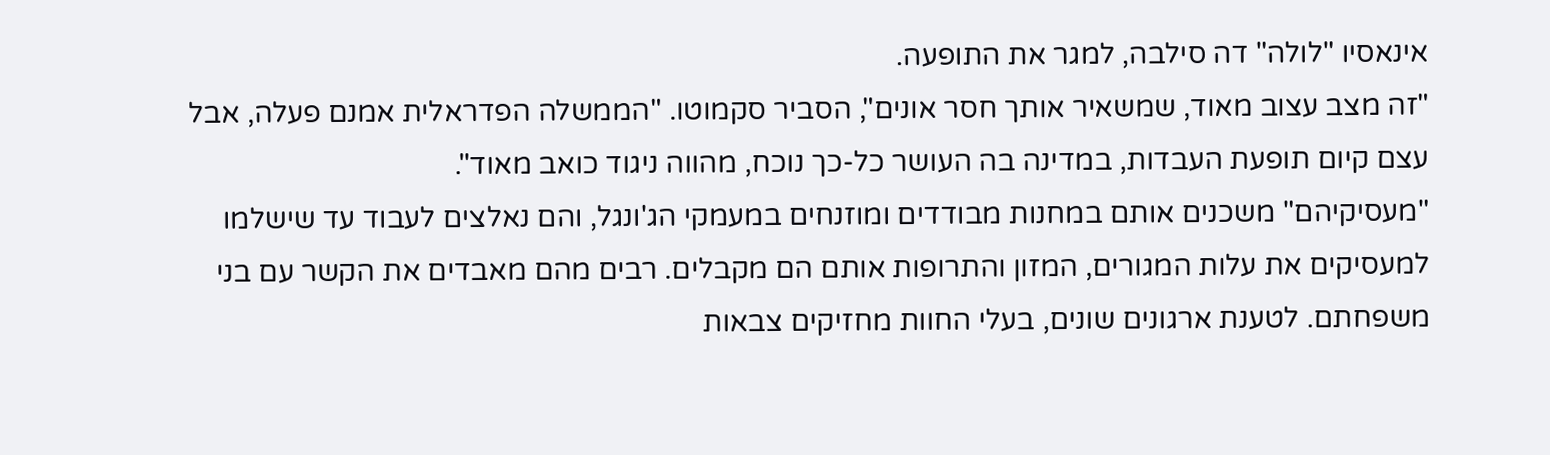אינאסיו "לולה" דה סילבה, למגר את התופעה.
"זה מצב עצוב מאוד, שמשאיר אותך חסר אונים", הסביר סקמוטו. "הממשלה הפדראלית אמנם פעלה, אבל עצם קיום תופעת העבדות, במדינה בה העושר כל-כך נוכח, מהווה ניגוד כואב מאוד".
"מעסיקיהם" משכנים אותם במחנות מבודדים ומוזנחים במעמקי הג'ונגל, והם נאלצים לעבוד עד שישלמו למעסיקים את עלות המגורים, המזון והתרופות אותם הם מקבלים. רבים מהם מאבדים את הקשר עם בני משפחתם. לטענת ארגונים שונים, בעלי החוות מחזיקים צבאות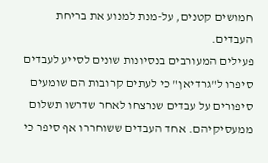חמושים קטנים, על-מנת למנוע את בריחת העבדים.
פעילים המעורבים בנסיונות שונים לסייע לעבדים סיפרו ל"גרדיאן" כי לעתים קרובות הם שומעים סיפורים על עבדים שנרצחו לאחר שדרשו תשלום ממעסיקיהם. אחד העבדים ששוחררו אף סיפר כי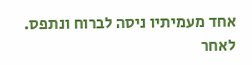אחד מעמיתיו ניסה לברוח ונתפס. לאחר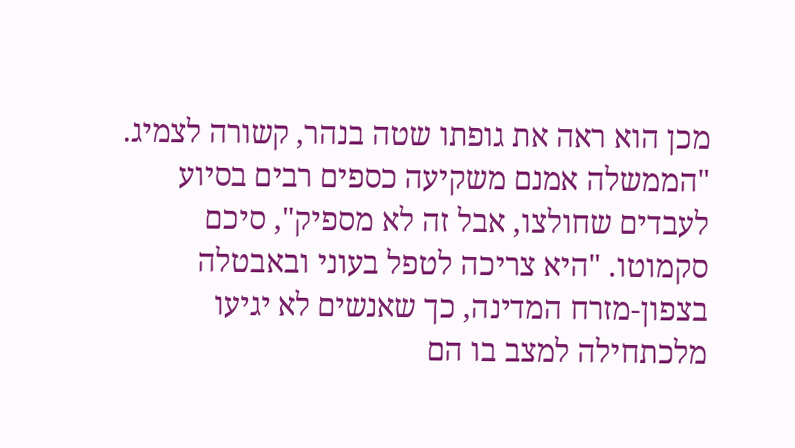מכן הוא ראה את גופתו שטה בנהר, קשורה לצמיג.
"הממשלה אמנם משקיעה כספים רבים בסיוע לעבדים שחולצו, אבל זה לא מספיק", סיכם סקמוטו. "היא צריכה לטפל בעוני ובאבטלה בצפון-מזרח המדינה, כך שאנשים לא יגיעו מלכתחילה למצב בו הם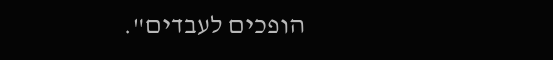הופכים לעבדים".